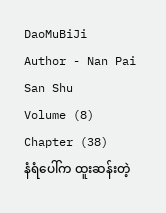DaoMuBiJi
Author - Nan Pai San Shu
Volume (8)
Chapter (38)
နံရံပေါ်က ထူးဆန်းတဲ့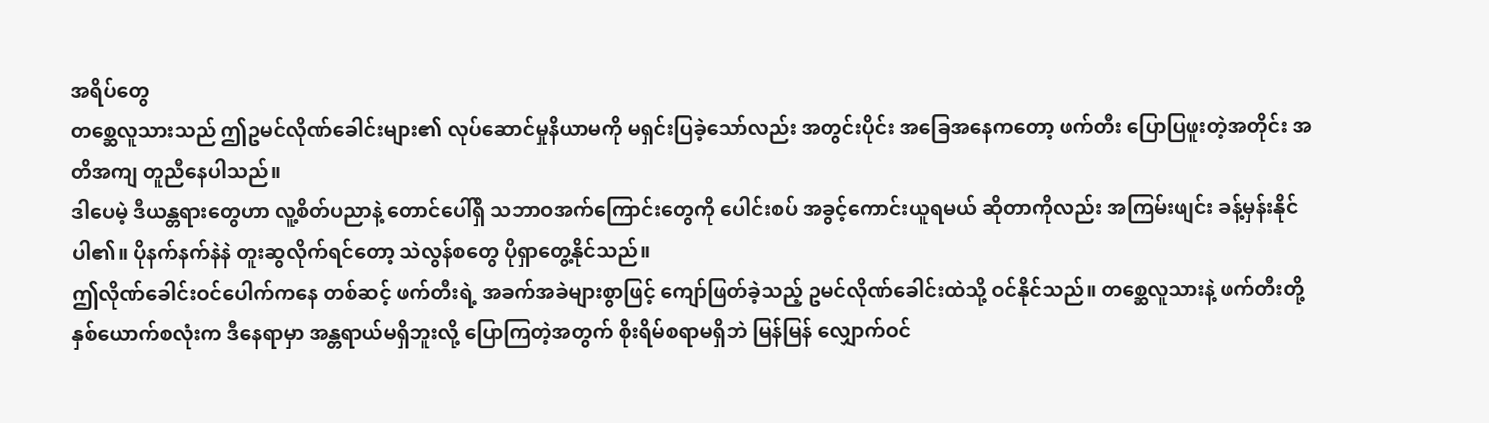အရိပ်တွေ
တစ္ဆေလူသားသည် ဤဥမင်လိုဏ်ခေါင်းများ၏ လုပ်ဆောင်မှုနိယာမကို မရှင်းပြခဲ့သော်လည်း အတွင်းပိုင်း အခြေအနေကတော့ ဖက်တီး ပြောပြဖူးတဲ့အတိုင်း အတိအကျ တူညီနေပါသည်။
ဒါပေမဲ့ ဒီယန္တရားတွေဟာ လူ့စိတ်ပညာနဲ့ တောင်ပေါ်ရှိ သဘာဝအက်ကြောင်းတွေကို ပေါင်းစပ် အခွင့်ကောင်းယူရမယ် ဆိုတာကိုလည်း အကြမ်းဖျင်း ခန့်မှန်းနိုင်ပါ၏။ ပိုနက်နက်နဲနဲ တူးဆွလိုက်ရင်တော့ သဲလွန်စတွေ ပိုရှာတွေ့နိုင်သည်။
ဤလိုဏ်ခေါင်းဝင်ပေါက်ကနေ တစ်ဆင့် ဖက်တီးရဲ့ အခက်အခဲများစွာဖြင့် ကျော်ဖြတ်ခဲ့သည့် ဥမင်လိုဏ်ခေါင်းထဲသို့ ဝင်နိုင်သည်။ တစ္ဆေလူသားနဲ့ ဖက်တီးတို့ နှစ်ယောက်စလုံးက ဒီနေရာမှာ အန္တရာယ်မရှိဘူးလို့ ပြောကြတဲ့အတွက် စိုးရိမ်စရာမရှိဘဲ မြန်မြန် လျှောက်ဝင်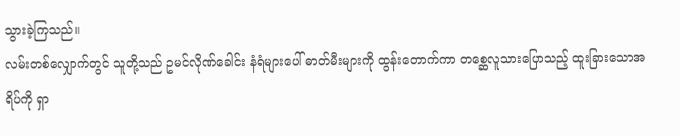သွားခဲ့ကြသည်။
လမ်းတစ်လျှောက်တွင် သူတို့သည် ဥမင်လိုဏ်ခေါင်း နံရံများပေါ် ဓာတ်မီးများကို ထွန်းတောက်ကာ တစ္ဆေလူသားပြောသည့် ထူးခြားသောအ ရိပ်ကို ရှာ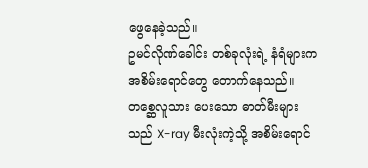ဖွေနေခဲ့သည်။
ဥမင်လိုဏ်ခေါင်း တစ်ခုလုံးရဲ့ နံရံများက အစိမ်းရောင်တွေ တောက်နေသည်။ တစ္ဆေလူသား ပေးသော ဓာတ်မီးများသည် X-ray မီးလုံးကဲ့သို့ အစိမ်းရောင်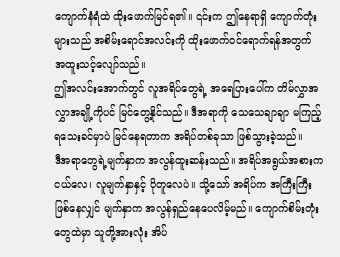ကျောက်နံရံထဲ ထိုးဖောက်မြင်ရ၏။ ၎င်းက ဤနေရာရှိ ကျောက်တုံးများသည် အစိမ်းရောင်အလင်းကို ထိုးဖောက်ဝင်ရောက်ရန်အတွက် အထူးသင့်လျော်သည်။
ဤအလင်းအောက်တွင် လူအရိပ်တွေရဲ့ အရေပြားပေါ်က တိမ်လွှာအလွှာအချို့ကိုပင် မြင်တွေ့နိုင်သည်။ ဒီအရာကို သေသေချာချာ မကြည့်ရသေးခင်မှာပဲ မြင်နေရတာက အရိပ်တစ်ခုသာ ဖြစ်သွားခဲ့သည်။
ဒီအရာတွေရဲ့မျက်နှာက အလွန်ထူးဆန်းသည်။ အရိပ်အရွယ်အစားက ငယ်လေ၊ လူမျက်နှာနှင့် ပိုတူလေပဲ။ သို့သော် အရိပ်က အကြီးကြီးဖြစ်နေလျှင် မျက်နှာက အလွန်ရှည်နေပေလိမ့်မည်။ ကျောက်စိမ်းတုံးတွေထဲမှာ သူတို့အားလုံး အိပ်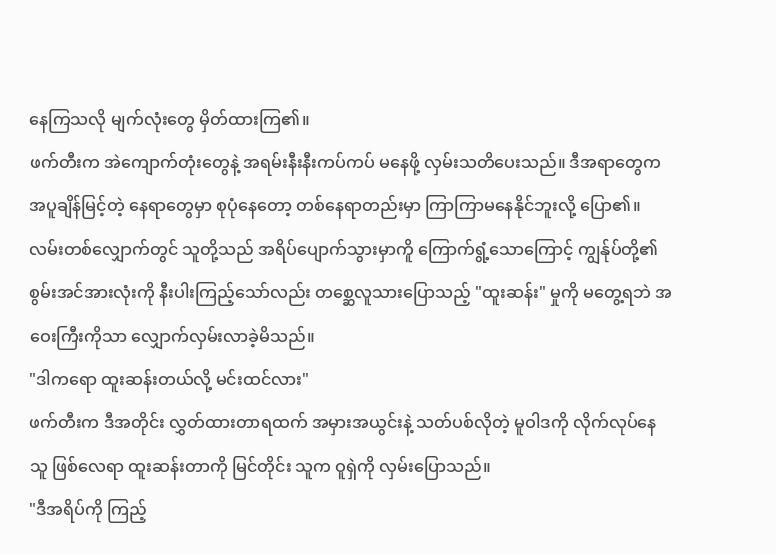နေကြသလို မျက်လုံးတွေ မှိတ်ထားကြ၏။
ဖက်တီးက အဲကျောက်တုံးတွေနဲ့ အရမ်းနီးနီးကပ်ကပ် မနေဖို့ လှမ်းသတိပေးသည်။ ဒီအရာတွေက အပူချိန်မြင့်တဲ့ နေရာတွေမှာ စုပုံနေတော့ တစ်နေရာတည်းမှာ ကြာကြာမနေနိုင်ဘူးလို့ ပြော၏။
လမ်းတစ်လျှောက်တွင် သူတို့သည် အရိပ်ပျောက်သွားမှာကိူ ကြောက်ရွံ့သောကြောင့် ကျွန်ုပ်တို့၏ စွမ်းအင်အားလုံးကို နီးပါးကြည့်သော်လည်း တစ္ဆေလူသားပြောသည့် "ထူးဆန်း" မှုကို မတွေ့ရဘဲ အဝေးကြီးကိုသာ လျှောက်လှမ်းလာခဲ့မိသည်။
"ဒါကရော ထူးဆန်းတယ်လို့ မင်းထင်လား"
ဖက်တီးက ဒီအတိုင်း လွှတ်ထားတာရထက် အမှားအယွင်းနဲ့ သတ်ပစ်လိုတဲ့ မူဝါဒကို လိုက်လုပ်နေသူ ဖြစ်လေရာ ထူးဆန်းတာကို မြင်တိုင်း သူက ဝူရှဲကို လှမ်းပြောသည်။
"ဒီအရိပ်ကို ကြည့်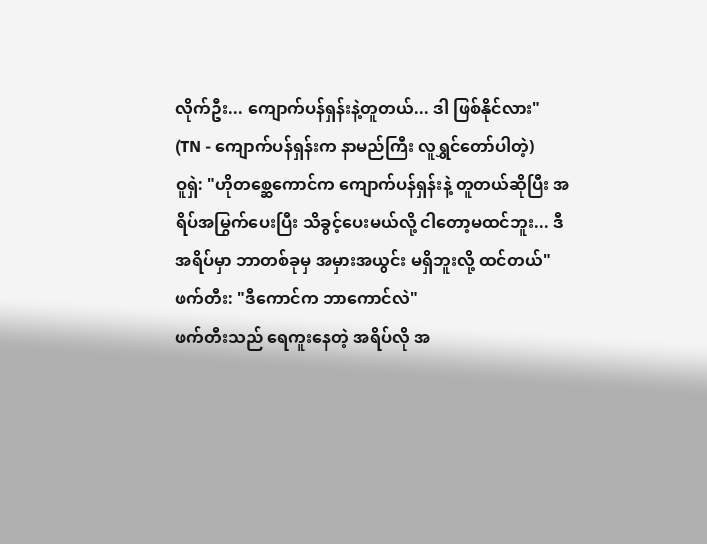လိုက်ဦး... ကျောက်ပန်ရှန်းနဲ့တူတယ်... ဒါ ဖြစ်နိုင်လား"
(TN - ကျောက်ပန်ရှန်းက နာမည်ကြီး လူရွှင်တော်ပါတဲ့)
ဝူရှဲ: "ဟိုတစ္ဆေကောင်က ကျောက်ပန်ရှန်းနဲ့ တူတယ်ဆိုပြီး အရိပ်အမြွက်ပေးပြီး သိခွင့်ပေးမယ်လို့ ငါတော့မထင်ဘူး... ဒီအရိပ်မှာ ဘာတစ်ခုမှ အမှားအယွင်း မရှိဘူးလို့ ထင်တယ်"
ဖက်တီး: "ဒီကောင်က ဘာကောင်လဲ"
ဖက်တီးသည် ရေကူးနေတဲ့ အရိပ်လို အ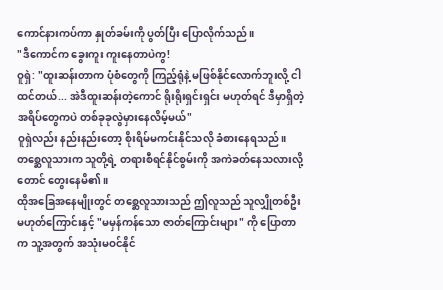ကောင်နားကပ်ကာ နှုတ်ခမ်းကို ပွတ်ပြီး ပြောလိုက်သည်။
"ဒီကောင်က ခွေးကူး ကူးနေတာပဲကွ!
ဝူရှဲ: "ထူးဆန်းတာက ပုံစံတွေကို ကြည့်ရုံနဲ့ မဖြစ်နိုင်လောက်ဘူးလို့ ငါထင်တယ်... အဲဒီထူးဆန်းတဲ့ကောင် ရိုးရိုးရှင်းရှင်း မဟုတ်ရင် ဒီမှာရှိတဲ့ အရိပ်တွေကပဲ တစ်ခုခုလွဲမှားနေလိမ့်မယ်"
ဝူရှဲလည်း နည်းနည်းတော့ စိုးရိမ်မကင်းနိုင်သလို ခံစားနေရသည်။ တစ္ဆေလူသားက သူတို့ရဲ့ တရားစီရင်နိုင်စွမ်းကို အကဲခတ်နေသလားလို့တောင် တွေးနေမိ၏။
ထိုအခြေအနေမျိုးတွင် တစ္ဆေလူသားသည် ဤလူသည် သူလျှိုတစ်ဦး မဟုတ်ကြောင်းနှင့် "မမှန်ကန်သော ဇာတ်ကြောင်းများ" ကို ပြောတာက သူ့အတွက် အသုံးမဝင်နိုင်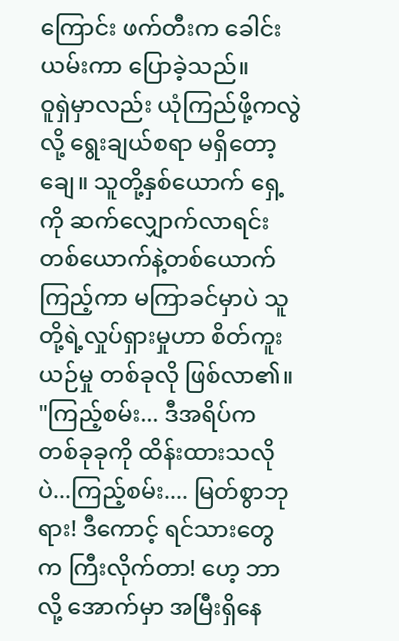ကြောင်း ဖက်တီးက ခေါင်းယမ်းကာ ပြောခဲ့သည်။
ဝူရှဲမှာလည်း ယုံကြည်ဖို့ကလွဲလို့ ရွေးချယ်စရာ မရှိတော့ချေ။ သူတို့နှစ်ယောက် ရှေ့ကို ဆက်လျှောက်လာရင်း တစ်ယောက်နဲ့တစ်ယောက်ကြည့်ကာ မကြာခင်မှာပဲ သူတို့ရဲ့လှုပ်ရှားမှုဟာ စိတ်ကူးယဉ်မှု တစ်ခုလို ဖြစ်လာ၏။
"ကြည့်စမ်း... ဒီအရိပ်က တစ်ခုခုကို ထိန်းထားသလိုပဲ...ကြည့်စမ်း.... မြတ်စွာဘုရား! ဒီကောင့် ရင်သားတွေက ကြီးလိုက်တာ! ဟေ့ ဘာလို့ အောက်မှာ အမြီးရှိနေ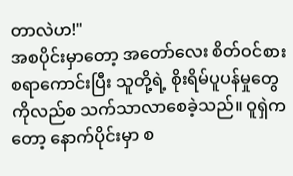တာလဲဟ!"
အစပိုင်းမှာတော့ အတော်လေး စိတ်ဝင်စားစရာကောင်းပြီး သူတို့ရဲ့ စိုးရိမ်ပူပန်မှုတွေကိုလည်စ သက်သာလာစေခဲ့သည်။ ဝူရှဲကတော့ နောက်ပိုင်းမှာ စ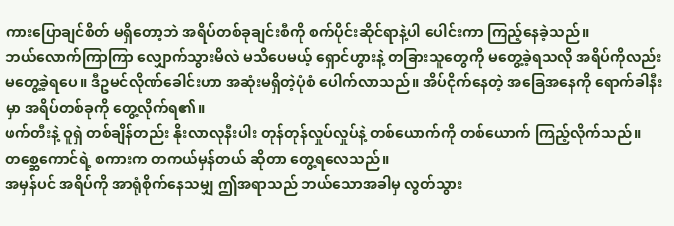ကားပြောချင်စိတ် မရှိတော့ဘဲ အရိပ်တစ်ခုချင်းစီကို စက်ပိုင်းဆိုင်ရာနဲ့ပါ ပေါင်းကာ ကြည့်နေခဲ့သည်။
ဘယ်လောက်ကြာကြာ လျှောက်သွားမိလဲ မသိပေမယ့် ရှောင်ဟွားနဲ့ တခြားသူတွေကို မတွေ့ခဲ့ရသလို အရိပ်ကိုလည်း မတွေ့ခဲ့ရပေ။ ဒီဥမင်လိုဏ်ခေါင်းဟာ အဆုံးမရှိတဲ့ပုံစံ ပေါက်လာသည်။ အိပ်ငိုက်နေတဲ့ အခြေအနေကို ရောက်ခါနီးမှာ အရိပ်တစ်ခုကို တွေ့လိုက်ရ၏။
ဖက်တီးနဲ့ ဝူရှဲ တစ်ချိန်တည်း နိုးလာလုနီးပါး တုန်တုန်လှုပ်လှုပ်နဲ့ တစ်ယောက်ကို တစ်ယောက် ကြည့်လိုက်သည်။ တစ္ဆေကောင်ရဲ့ စကားက တကယ်မှန်တယ် ဆိုတာ တွေ့ရလေသည်။
အမှန်ပင် အရိပ်ကို အာရုံစိုက်နေသမျှ ဤအရာသည် ဘယ်သောအခါမှ လွတ်သွား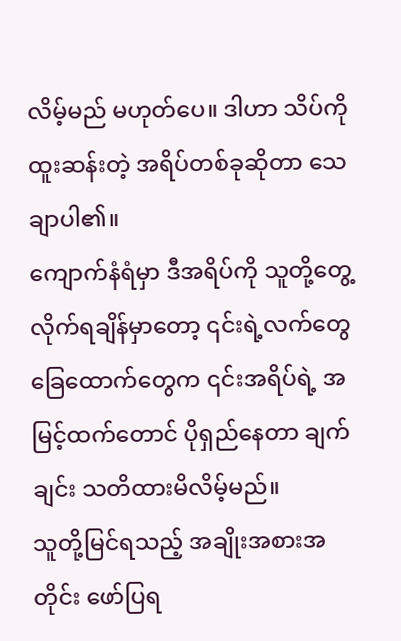လိမ့်မည် မဟုတ်ပေ။ ဒါဟာ သိပ်ကို ထူးဆန်းတဲ့ အရိပ်တစ်ခုဆိုတာ သေချာပါ၏။
ကျောက်နံရံမှာ ဒီအရိပ်ကို သူတို့တွေ့လိုက်ရချိန်မှာတော့ ၎င်းရဲ့လက်တွေ ခြေထောက်တွေက ၎င်းအရိပ်ရဲ့ အမြင့်ထက်တောင် ပိုရှည်နေတာ ချက်ချင်း သတိထားမိလိမ့်မည်။
သူတို့မြင်ရသည့် အချိုးအစားအတိုင်း ဖော်ပြရ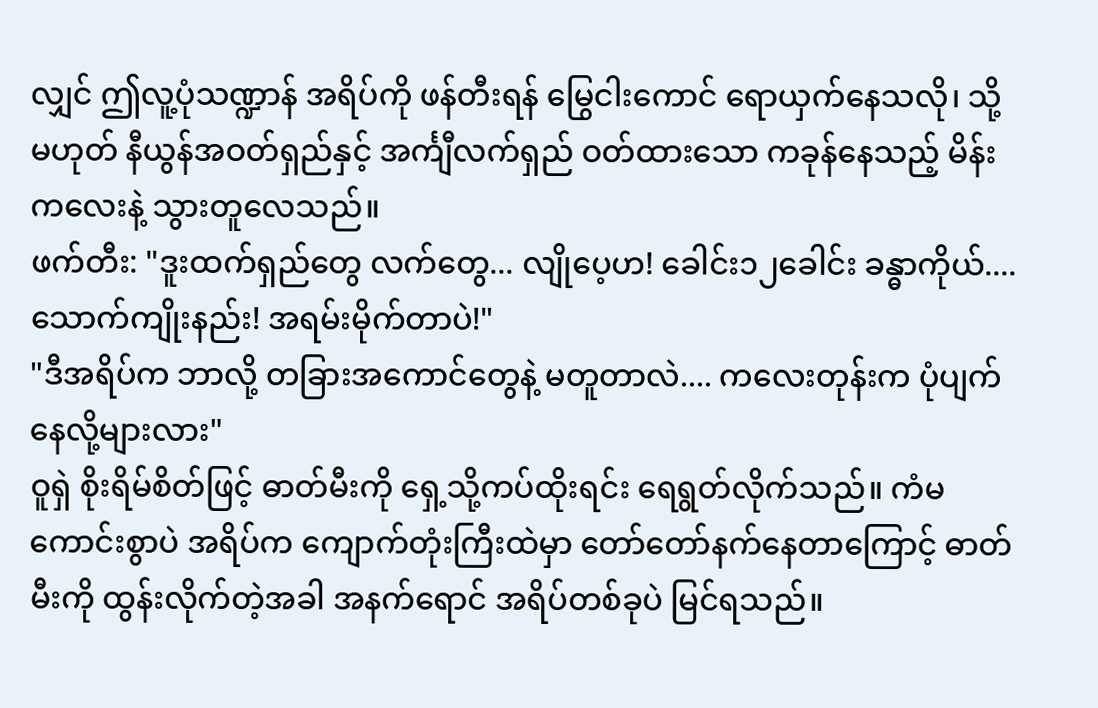လျှင် ဤလူ့ပုံသဏ္ဍာန် အရိပ်ကို ဖန်တီးရန် မြွေငါးကောင် ရောယှက်နေသလို၊ သို့မဟုတ် နီယွန်အဝတ်ရှည်နှင့် အင်္ကျီလက်ရှည် ဝတ်ထားသော ကခုန်နေသည့် မိန်းကလေးနဲ့ သွားတူလေသည်။
ဖက်တီး: "ဒူးထက်ရှည်တွေ လက်တွေ... လျိုပေ့ဟ! ခေါင်း၁၂ခေါင်း ခန္ဓာကိုယ်.... သောက်ကျိုးနည်း! အရမ်းမိုက်တာပဲ!"
"ဒီအရိပ်က ဘာလို့ တခြားအကောင်တွေနဲ့ မတူတာလဲ.... ကလေးတုန်းက ပုံပျက်နေလို့များလား"
ဝူရှဲ စိုးရိမ်စိတ်ဖြင့် ဓာတ်မီးကို ရှေ့သို့ကပ်ထိုးရင်း ရေရွတ်လိုက်သည်။ ကံမကောင်းစွာပဲ အရိပ်က ကျောက်တုံးကြီးထဲမှာ တော်တော်နက်နေတာကြောင့် ဓာတ်မီးကို ထွန်းလိုက်တဲ့အခါ အနက်ရောင် အရိပ်တစ်ခုပဲ မြင်ရသည်။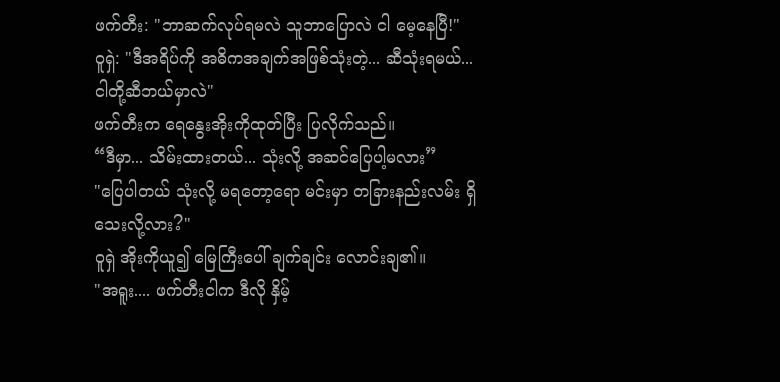ဖက်တီး: "ဘာဆက်လုပ်ရမလဲ သူဘာပြောလဲ ငါ မေ့နေပြီ!"
ဝူရှဲ: "ဒီအရိပ်ကို အဓိကအချက်အဖြစ်သုံးတဲ့... ဆီသုံးရမယ်... ငါတို့ဆီဘယ်မှာလဲ"
ဖက်တီးက ရေနွေးအိုးကိုထုတ်ပြီး ပြလိုက်သည်။
“ဒီမှာ... သိမ်းထားတယ်... သုံးလို့ အဆင်ပြေပါ့မလား”
"ပြေပါတယ် သုံးလို့ မရတော့ရော မင်းမှာ တခြားနည်းလမ်း ရှိသေးလို့လား?"
ဝူရှဲ အိုးကိုယူ၍ မြေကြီးပေါ် ချက်ချင်း လောင်းချ၏။
"အရူး.... ဖက်တီးငါက ဒီလို နှိမ့်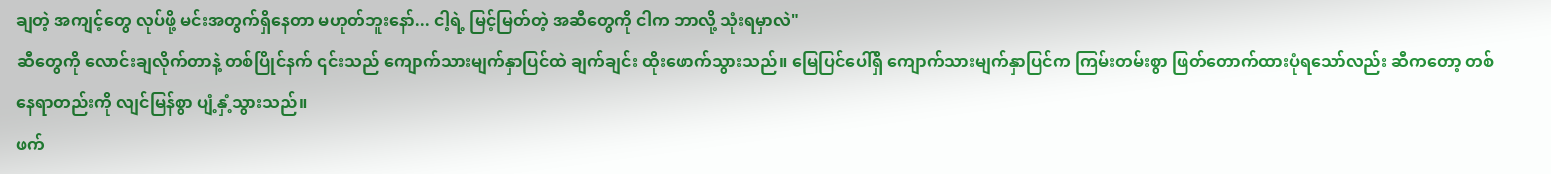ချတဲ့ အကျင့်တွေ လုပ်ဖို့ မင်းအတွက်ရှိနေတာ မဟုတ်ဘူးနော်... ငါ့ရဲ့ မြင့်မြတ်တဲ့ အဆီတွေကို ငါက ဘာလို့ သုံးရမှာလဲ"
ဆီတွေကို လောင်းချလိုက်တာနဲ့ တစ်ပြိုင်နက် ၎င်းသည် ကျောက်သားမျက်နှာပြင်ထဲ ချက်ချင်း ထိုးဖောက်သွားသည်။ မြေပြင်ပေါ်ရှိ ကျောက်သားမျက်နှာပြင်က ကြမ်းတမ်းစွာ ဖြတ်တောက်ထားပုံရသော်လည်း ဆီကတော့ တစ်နေရာတည်းကို လျင်မြန်စွာ ပျံ့နှံ့သွားသည်။
ဖက်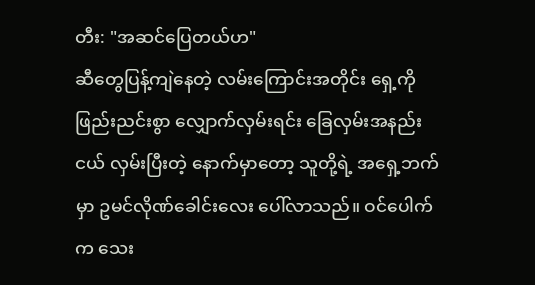တီး: "အဆင်ပြေတယ်ဟ"
ဆီတွေပြန့်ကျဲနေတဲ့ လမ်းကြောင်းအတိုင်း ရှေ့ကို ဖြည်းညင်းစွာ လျှောက်လှမ်းရင်း ခြေလှမ်းအနည်းငယ် လှမ်းပြီးတဲ့ နောက်မှာတော့ သူတို့ရဲ့ အရှေ့ဘက်မှာ ဥမင်လိုဏ်ခေါင်းလေး ပေါ်လာသည်။ ဝင်ပေါက်က သေး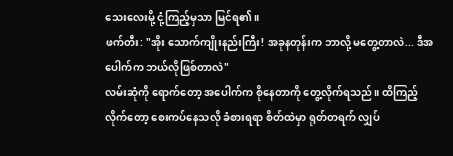သေးလေးမို့ ငုံ့ကြည့်မှသာ မြင်ရ၏။
ဖက်တီး: "အိုး သောက်ကျိုးနည်းကြီး! အခုနတုန်းက ဘာလို့ မတွေ့တာလဲ... ဒီအပေါက်က ဘယ်လိုဖြစ်တာလဲ"
လမ်းဆုံကို ရောက်တော့ အပေါက်က စိုနေတာကို တွေ့လိုက်ရသည်။ ထိကြည့်လိုက်တော့ စေးကပ်နေသလို ခံစားရရာ စိတ်ထဲမှာ ရုတ်တရက် လျှပ်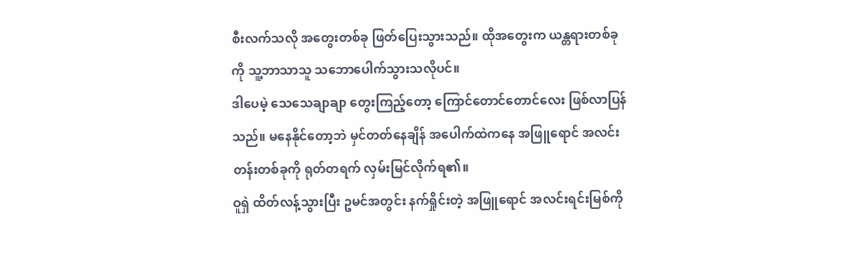စီးလက်သလို အတွေးတစ်ခု ဖြတ်ပြေးသွားသည်။ ထိုအတွေးက ယန္တရားတစ်ခုကို သူ့ဘာသာသူ သဘောပေါက်သွားသလိုပင်။
ဒါပေမဲ့ သေသေချာချာ တွေးကြည့်တော့ ကြောင်တောင်တောင်လေး ဖြစ်လာပြန်သည်။ မနေနိုင်တော့ဘဲ မှင်တတ်နေချိန် အပေါက်ထဲကနေ အဖြူရောင် အလင်းတန်းတစ်ခုကို ရုတ်တရက် လှမ်းမြင်လိုက်ရ၏။
ဝူရှဲ ထိတ်လန့်သွားပြီး ဥမင်အတွင်း နက်ရှိုင်းတဲ့ အဖြူရောင် အလင်းရင်းမြစ်ကို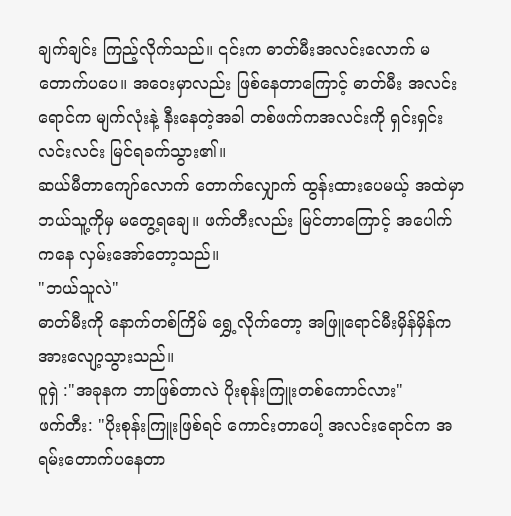ချက်ချင်း ကြည့်လိုက်သည်။ ၎င်းက ဓာတ်မီးအလင်းလောက် မတောက်ပပေ။ အဝေးမှာလည်း ဖြစ်နေတာကြောင့် ဓာတ်မီး အလင်းရောင်က မျက်လုံးနဲ့ နီးနေတဲ့အခါ တစ်ဖက်ကအလင်းကို ရှင်းရှင်းလင်းလင်း မြင်ရခက်သွား၏။
ဆယ်မီတာကျော်လောက် တောက်လျှောက် ထွန်းထားပေမယ့် အထဲမှာ ဘယ်သူ့ကိုမှ မတွေ့ရချေ။ ဖက်တီးလည်း မြင်တာကြောင့် အပေါက်ကနေ လှမ်းအော်တော့သည်။
"ဘယ်သူလဲ"
ဓာတ်မီးကို နောက်တစ်ကြိမ် ရွှေ့လိုက်တော့ အဖြူရောင်မီးမှိန်မှိန်က အားလျော့သွားသည်။
ဝူရှဲ :"အခုနက ဘာဖြစ်တာလဲ ပိုးစုန်းကြူးတစ်ကောင်လား"
ဖက်တီး: "ပိုးစုန်းကြူးဖြစ်ရင် ကောင်းတာပေါ့ အလင်းရောင်က အရမ်းတောက်ပနေတာ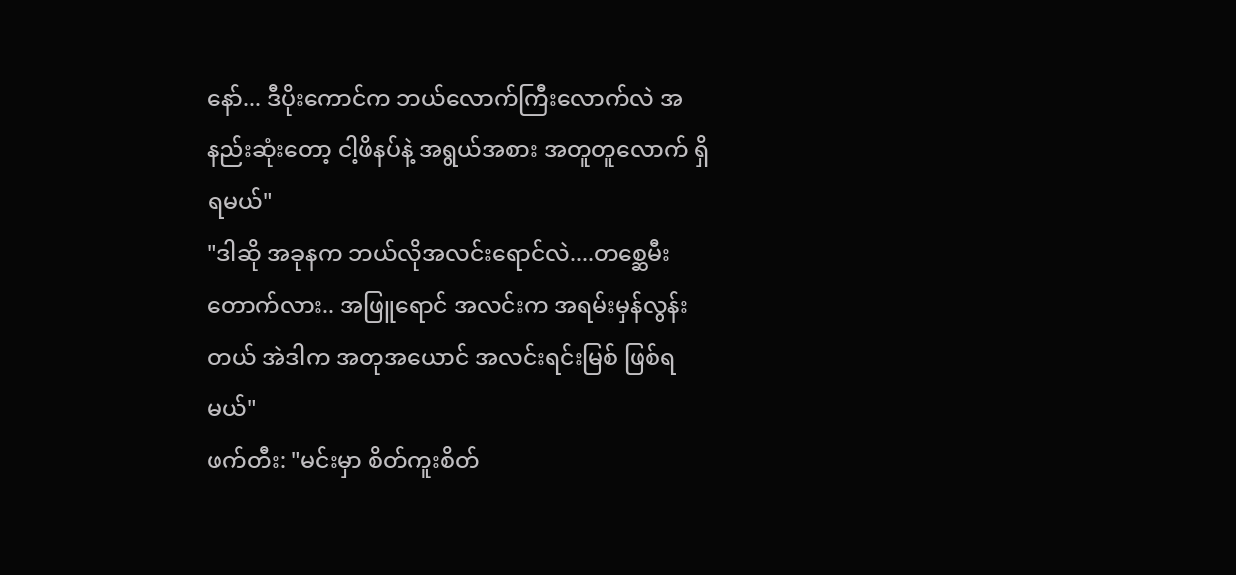နော်... ဒီပိုးကောင်က ဘယ်လောက်ကြီးလောက်လဲ အနည်းဆုံးတော့ ငါ့ဖိနပ်နဲ့ အရွယ်အစား အတူတူလောက် ရှိရမယ်"
"ဒါဆို အခုနက ဘယ်လိုအလင်းရောင်လဲ....တစ္ဆေမီးတောက်လား.. အဖြူရောင် အလင်းက အရမ်းမှန်လွန်းတယ် အဲဒါက အတုအယောင် အလင်းရင်းမြစ် ဖြစ်ရမယ်"
ဖက်တီး: "မင်းမှာ စိတ်ကူးစိတ်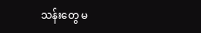သန်းတွေ မ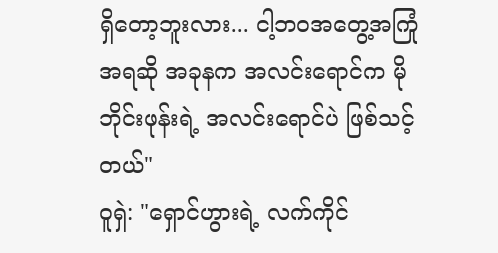ရှိတော့ဘူးလား... ငါ့ဘဝအတွေ့အကြုံအရဆို အခုနက အလင်းရောင်က မိုဘိုင်းဖုန်းရဲ့ အလင်းရောင်ပဲ ဖြစ်သင့်တယ်"
ဝူရှဲ: "ရှောင်ဟွားရဲ့ လက်ကိုင်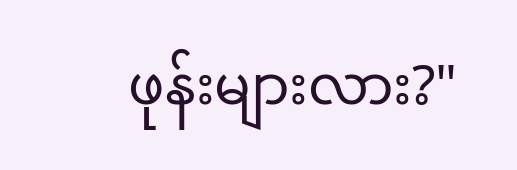ဖုန်းများလား?"